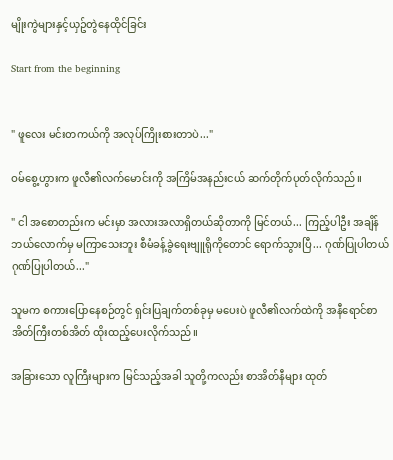မျိုးကွဲများနှင့်ယှဥ်တွဲနေထိုင်ခြင်း

Start from the beginning


" ဖူလေး မင်းတကယ်ကို အလုပ်ကြိုးစားတာပဲ..."

ဝမ်စွေ့ဟွားက ဖူလီ၏လက်မောင်းကို အကြိမ်အနည်းငယ် ဆက်တိုက်ပုတ်လိုက်သည်။

" ငါ အစောတည်းက မင်းမှာ အလားအလာရှိတယ်ဆိုတာကို မြင်တယ်... ကြည့်ပါဦး အချိန်ဘယ်လောက်မှ မကြာသေးဘူး စီမံခန့်ခွဲရေး‌‌ဗျူရိုကိုတောင် ရောက်သွားပြီ... ဂုဏ်ပြုပါတယ် ဂုဏ်ပြုပါတယ်..."

သူမက စကားပြောနေစဉ်တွင် ရှင်းပြချက်တစ်ခုမှ မပေးပဲ ဖူလီ၏လက်ထဲကို အနီရောင်စာအိတ်ကြီးတစ်အိတ် ထိုးထည့်ပေးလိုက်သည်။

အခြားသော လူကြီးများက မြင်သည့်အခါ သူတို့ကလည်း စာအိတ်နီများ ထုတ်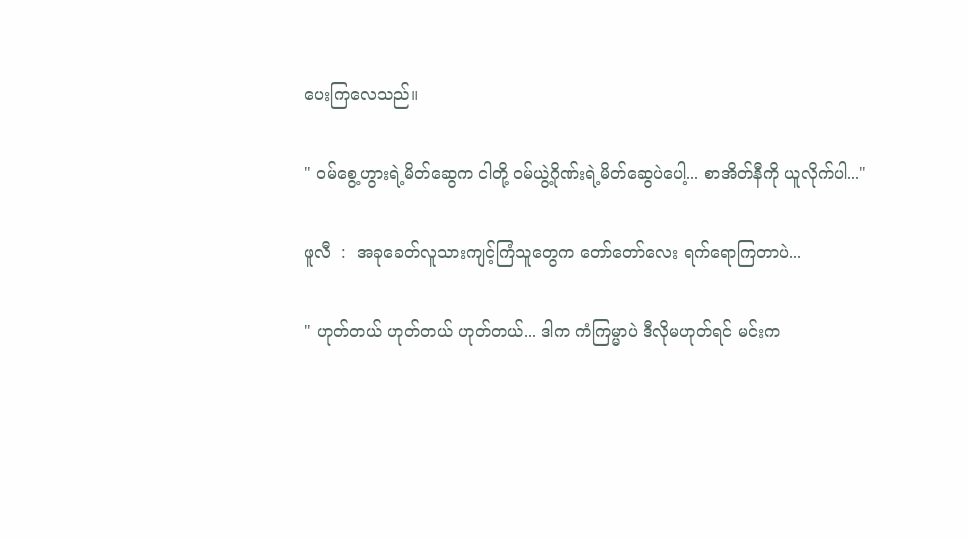ပေးကြလေသည်။

" ဝမ်စွေ့ဟွားရဲ့မိတ်ဆွေက ငါတို့ ဝမ်ယွဲ့ဂိုဏ်းရဲ့မိတ်ဆွေပဲပေါ့... စာအိတ်နီကို ယူလိုက်ပါ..."

ဖူလီ  :  အခုခေတ်လူသားကျင့်ကြံသူတွေက တော်တော်လေး ရက်ရောကြတာပဲ...

" ဟုတ်တယ် ဟုတ်တယ် ဟုတ်တယ်... ဒါက ကံကြမ္မာပဲ ဒီလိုမဟုတ်ရင် မင်းက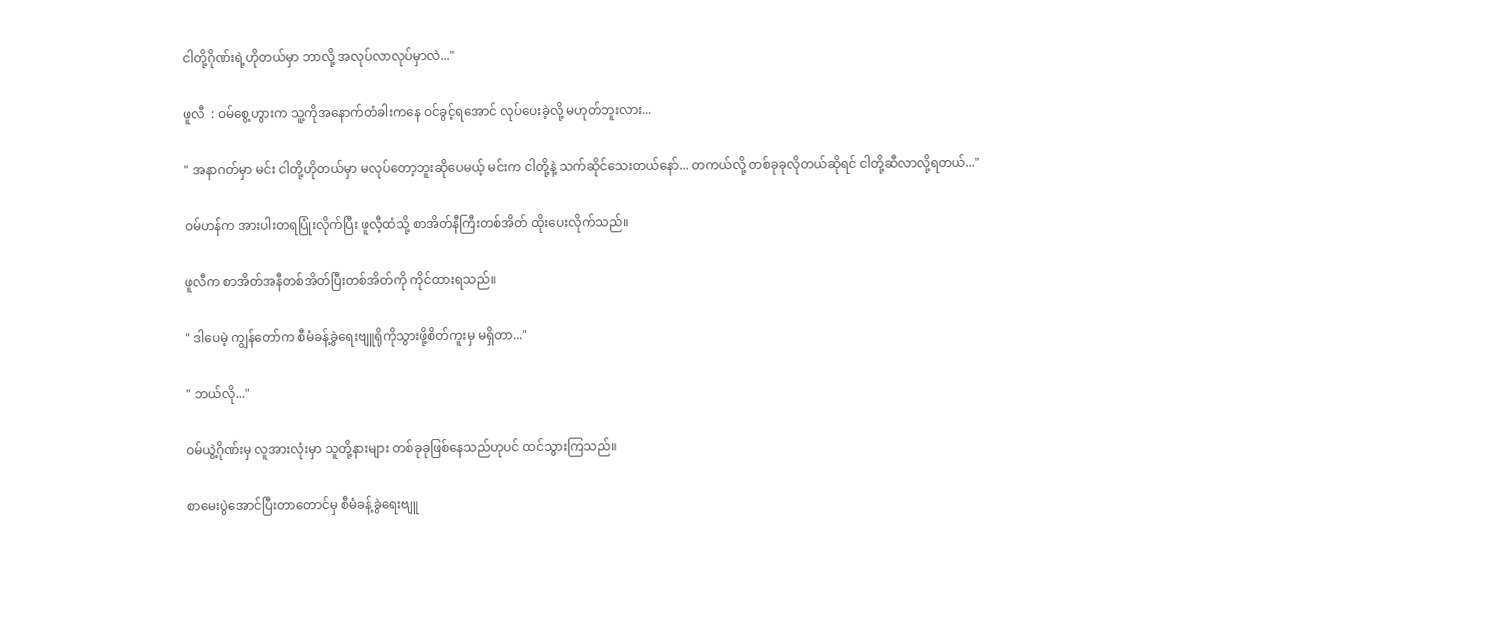ငါတို့ဂိုဏ်းရဲ့ဟိုတယ်မှာ ဘာလို့ အလုပ်လာလုပ်မှာလဲ..."

ဖူလီ  : ဝမ်စွေ့ဟွားက သူ့ကိုအနောက်တံခါးကနေ ဝင်ခွင့်ရအောင် လုပ်ပေးခဲ့လို့ မဟုတ်ဘူးလား...

" အနာဂတ်မှာ မင်း ငါတို့ဟိုတယ်မှာ မလုပ်တော့ဘူးဆိုပေမယ့် မင်းက ငါတို့နဲ့ သက်ဆိုင်သေးတယ်နော်... တကယ်လို့ တစ်ခုခုလိုတယ်ဆိုရင် ငါတို့ဆီလာလို့ရတယ်..."

ဝမ်ဟန်က အားပါးတရပြုံးလိုက်ပြီး ဖူလီ့ထံသို့ စာအိတ်နီကြီးတစ်အိတ် ထိုးပေးလိုက်သည်။

ဖူလီက စာအိတ်အနီတစ်အိတ်ပြီးတစ်အိတ်ကို ကိုင်ထားရသည်။

" ဒါပေမဲ့ ကျွန်တော်က စီမံခန့်ခွဲရေးဗျူရိုကိုသွားဖို့စိတ်ကူးမှ မရှိတာ..."

" ဘယ်လို..."

ဝမ်ယွဲ့ဂိုဏ်းမှ လူအားလုံးမှာ သူတို့နားများ တစ်ခုခုဖြစ်နေသည်ဟုပင် ထင်သွားကြသည်။

စာမေးပွဲအောင်ပြီးတာတောင်မှ စီမံခန့်ခွဲရေးဗျူ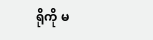ရိုကို မ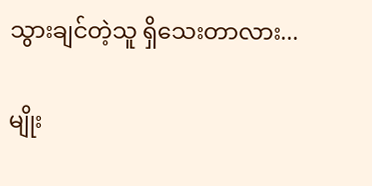သွားချင်တဲ့သူ ရှိသေးတာလား...

မျိုး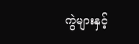ကွဲများနှင့်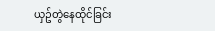ယှဥ်တွဲနေထိုင်ခြင်း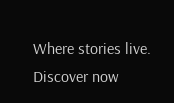Where stories live. Discover now